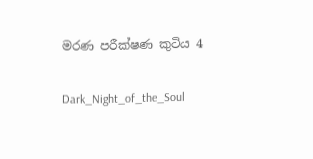මරණ පරීක්ෂණ කුටිය 4

Dark_Night_of_the_Soul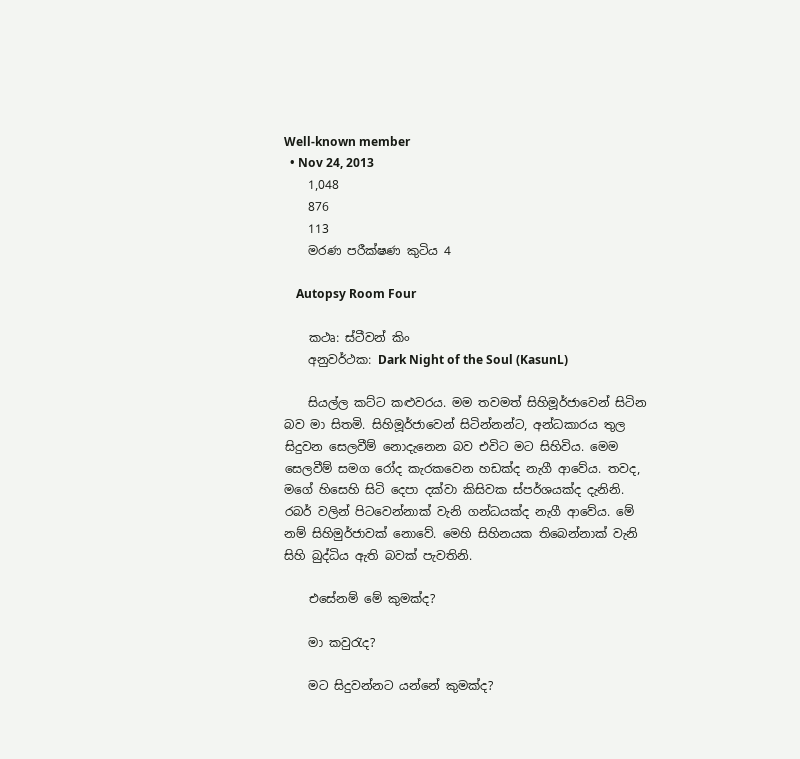Well-known member
  • Nov 24, 2013
    1,048
    876
    113
    මරණ පරීක්ෂණ කුටිය 4

    Autopsy Room Four

    කථෘ: ස්ටීවන් කිං
    අනුවර්ථක: Dark Night of the Soul (KasunL)

    සියල්ල කට්ට කළුවරය. මම තවමත් සිහිමූර්ජාවෙන් සිටින බව මා සිතමි. සිහිමූර්ජාවෙන් සිටින්නන්ට, අන්ධකාරය තුල සිදුවන සෙලවීම් නොදැනෙන බව එවිට මට සිහිවිය. මෙම සෙලවීම් සමග රෝද කැරකවෙන හඩක්ද නැගී ආවේය. තවද, මගේ හිසෙහි සිටි දෙපා දක්වා කිසිවක ස්පර්ශයක්ද දැනිනි. රබර් වලින් පිටවෙන්නාක් වැනි ගන්ධයක්ද නැගී ආවේය. මේ නම් සිහිමුර්ජාවක් නොවේ. මෙහි සිහිනයක තිබෙන්නාක් වැනි සිහි බුද්ධිය ඇති බවක් පැවතිනි.

    එසේනම් මේ කුමක්ද?

    මා කවුරැද?

    මට සිදුවන්නට යන්නේ කුමක්ද?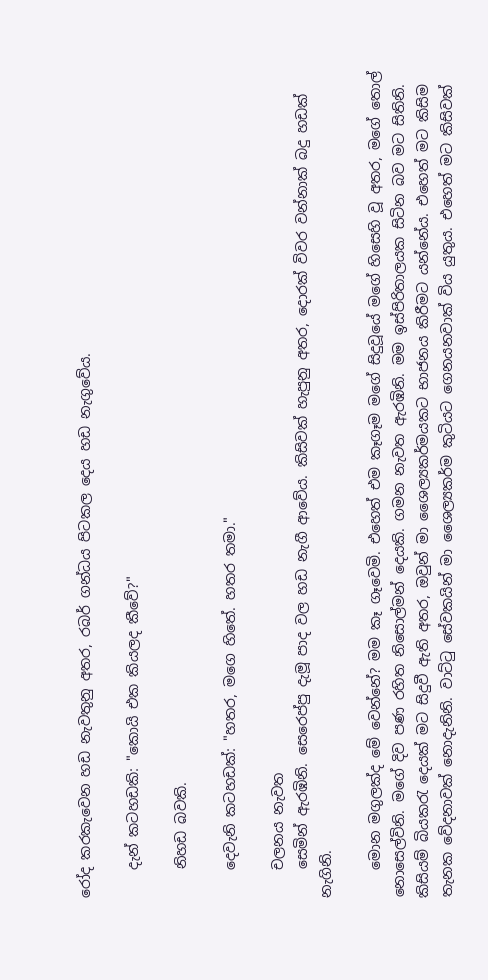රෝද කරකැවෙන හඩ නැවතුනු අතර, රබර් ගන්ධය පිටකල දෙය හඩ නැගුවේය.

    දැන් කටහඩකි: "කොයි එක කියලද කීවේ?"

    නිහඩ බවකි.

    දෙවැනි කටහඩක්: "හතර, මගෙ හිතේ. හතර තමා."

    චලනය නැවත
    සෙමින් ඇරඹිනි. සෙරෙප්පු දැමූ පාද වල හඩ නැගී ආවේය. කිසිවක් හැපුනු අතර, දොරක් විවර වන්නාක් බදු හඩක් නැගිනි.

    මොන මගුලක්ද මේ වෙන්නේ? මම කෑ ගෑවෙමි. එහෙත් එම කෑගෑම මගේ සිදුවූයේ මගේ හිසෙහි වූ අතර, මගේ තොල් නොසෙල්විනි. මගේ දිව පණ රහිත නිසොල්මන් දෙයකි. ගමන නැවත ඇරඹිනි. මම ඉස්පිරිතාලයක සිටින බව මට සිතිනි. කිසියම් බියකරැ දෙයක් මට සිදුවී ඇති අතර, ඔවුන් මා ශෛල්‍යකර්මයකට භාජනය කිරීමට යන්නේය. එහෙත් මට කිසිම තැනක වේදනාවක් නොදැනිනි. වාට්ටු සේවකයින් මා ශෛල්‍යකර්ම කුටියට ගෙනයනවාක් විය යුතුය. එහෙත් මට කිසිවක්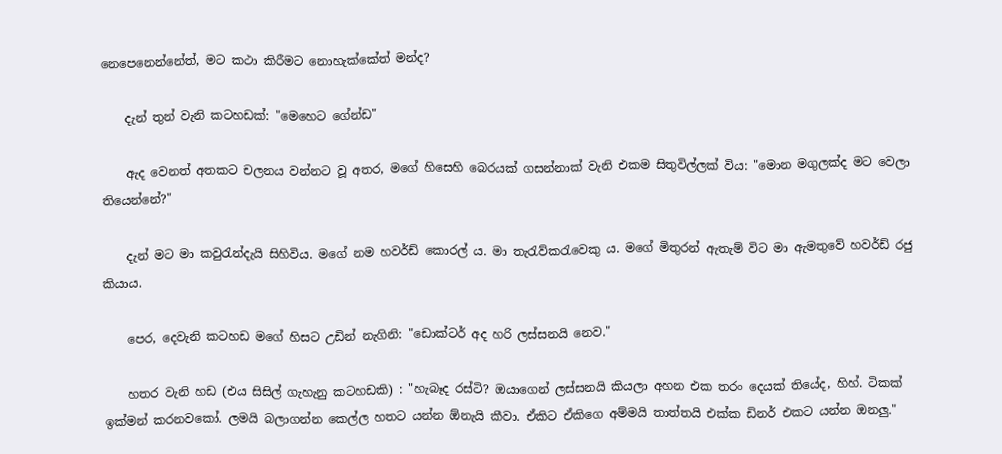නෙපෙනෙන්නේත්, මට කථා කිරීමට නොහැක්කේත් මන්ද?

    දැන් තුන් වැනි කටහඩක්: "මෙහෙට ගේන්ඩ"

    ඇද වෙනත් අතකට චලනය වන්නට වූ අතර, මගේ හිසෙහි බෙරයක් ගසන්නාක් වැනි එකම සිතුවිල්ලක් විය: "මොන මගුලක්ද මට වෙලා තියෙන්නේ?"

    දැන් මට මා කවුරැන්දැයි සිහිවිය. මගේ නම හවර්ඩ් කොරල් ය. මා තැරැව්කරැවෙකු ය. මගේ මිතුරන් ඇතැම් විට මා ඇමතුවේ හවර්ඩ් රජු කියාය.

    පෙර, දෙවැනි කටහඩ මගේ හිසට උඩින් නැගිනි: "ඩොක්ටර් අද හරි ලස්සනයි නෙව."

    හතර වැනි හඩ (එය සිසිල් ගැහැනු කටහඩකි) : "හැබෑද රස්ටි? ඔයාගෙන් ලස්සනයි කියලා අහන එක තරං දෙයක් තියේද, හිහ්. ටිකක් ඉක්මන් කරනවකෝ. ලමයි බලාගන්න කෙල්ල හතට යන්න ඕනැයි කීවා. ඒකිට ඒකිගෙ අම්මයි තාත්තයි එක්ක ඩිනර් එකට යන්න ඔනලු."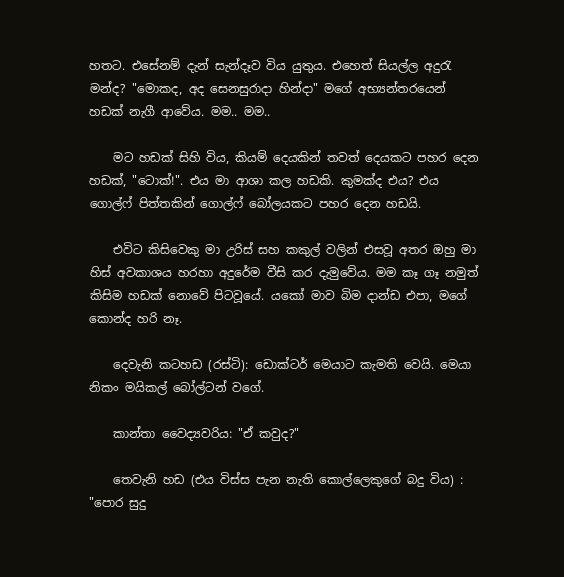හතට. එසේනම් දැන් සැන්දෑව විය යුතුය. එහෙත් සියල්ල අදුරැ මන්ද? "මොකද, අද සෙනසුරාදා හින්දා" මගේ අභ්‍යන්තරයෙන් හඩක් නැගී ආවේය. මම.. මම..

    මට හඩක් සිහි විය, කියම් දෙයකින් තවත් දෙයකට පහ‍ර දෙන හඩක්, "ටොක්!". එය මා ආශා කල හඩකි. කුමක්ද එය? එය ගොල්ෆ් පිත්තකින් ගොල්ෆ් බෝලයකට පහර දෙන හඩයි.

    එවිට කිසිවෙකු මා උරිස් සහ කකුල් වලින් එසවූ අතර ඔහු මා හිස් අවකාශය හරහා අදුරේම වීසි කර දැමුවේය. මම කෑ ගෑ නමුත් කිසිම හඩක් නොවේ පිටවූයේ. යකෝ මාව බිම දාන්ඩ එපා, මගේ කොන්ද හරි නෑ.

    දෙවැනි කටහඩ (රස්ටි): ඩොක්ටර් මෙයාට කැමති වෙයි. මෙයා නිකං මයිකල් බෝල්ටන් වගේ.

    කාන්තා වෛද්‍යවරිය: "ඒ කවුද?"

    තෙවැනි හඩ (එය විස්ස පැන නැති කොල්ලෙකුගේ බදු විය) : "පොර සුදු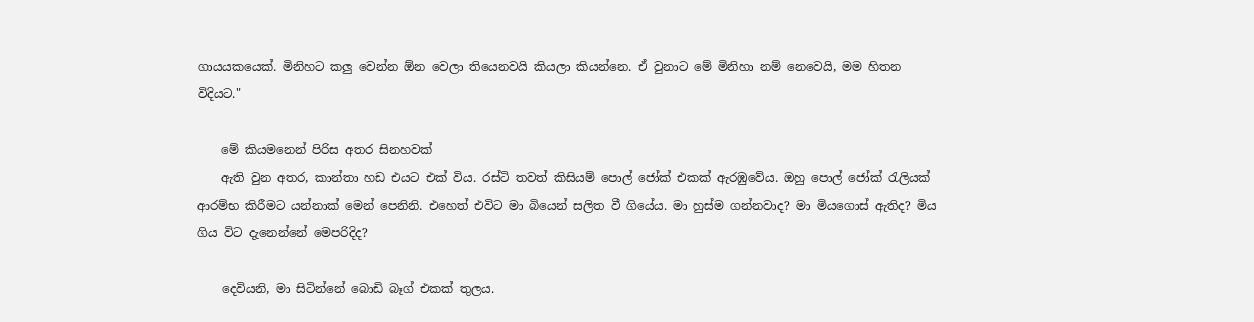ගායයකයෙක්. මිනිහට කලු වෙන්න ඕන වෙලා තියෙනවයි කියලා කියන්නෙ. ඒ වුනාට මේ මිනිහා නම් නෙවෙයි, මම හිතන විදියට."

    මේ කියමනෙන් පිරිස අතර සිනහවක්
    ඇති වුන අතර, කාන්තා හඩ එයට එක් විය. රස්ටි තවත් කිසියම් පොල් ජෝක් එකක් ඇරඹුවේය. ඔහු පොල් ජෝක් රැලියක් ආරම්භ කිරීමට යන්නාක් මෙන් පෙනිනි. එහෙත් එවිට මා බියෙන් සලිත වී ගියේය. මා හුස්ම ගන්නවාද? මා මියගොස් ඇතිද? මිය ගිය විට දැනෙන්නේ මෙපරිදිද?

    දෙවියනි, මා සිටින්නේ බොඩි බෑග් එකක් තුලය.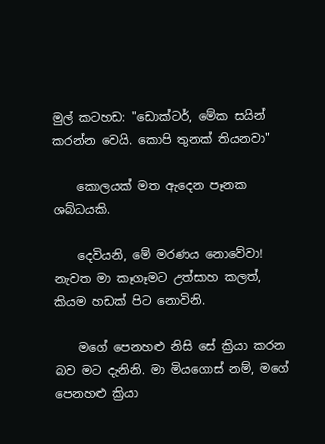මුල් කටහඩ: "ඩොක්ටර්, මේක සයින් කරන්න වෙයි. කොපි තුනක් තියනවා"

    කොලයක් මත ඇදෙන පෑනක ශබ්ධයකි.

    දෙවියනි, මේ මරණය නොවේවා! නැවත මා කෑගෑමට උත්සාහ කලත්, කියම හඩක් පිට නොවිනි.

    මගේ පෙනහළු නිසි සේ ක්‍රියා කරන බව මට දැනිනි. මා මියගොස් නම්, මගේ පෙනහළු ක්‍රියා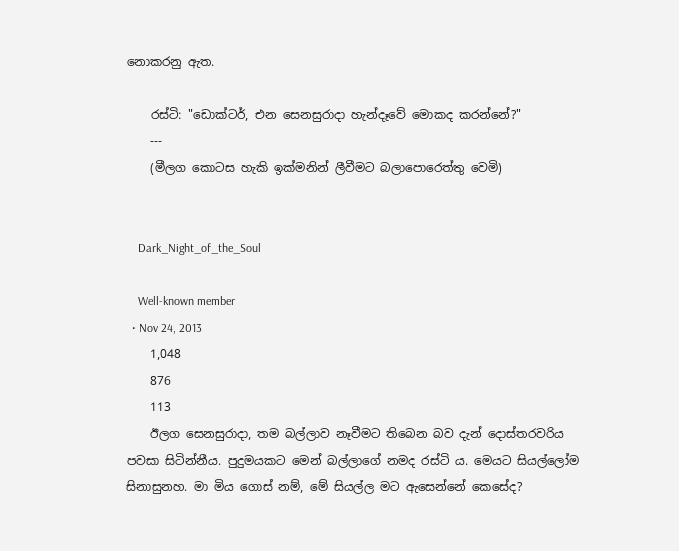නොකරනු ඇත.

    රස්ටි: "ඩොක්ටර්, එන සෙනසුරාදා හැන්දෑවේ මොකද කරන්නේ?"
    ---
    (මීලග කොටස හැකි ඉක්මනින් ලීවීමට බලාපොරෙත්තු වෙමි)


    Dark_Night_of_the_Soul

    Well-known member
  • Nov 24, 2013
    1,048
    876
    113
    ඊලග සෙනසුරාදා, තම බල්ලාව නෑවීමට තිබෙන බව දැන් දොස්තරවරිය පවසා සිටින්නීය. පුදුමයකට මෙන් බල්ලාගේ නමද රස්ටි ය. මෙයට සියල්ලෝම සිනාසුනහ. මා මිය ගොස් නම්, මේ සියල්ල මට ඇසෙන්නේ කෙසේද?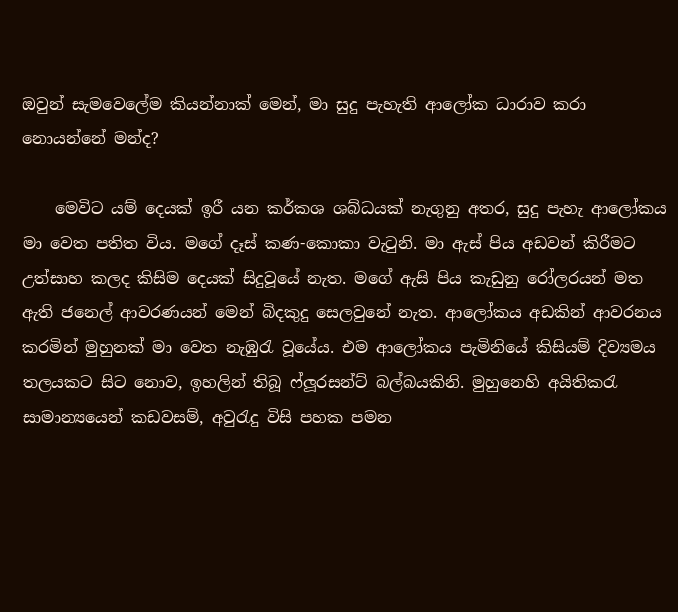ඔවුන් සැමවෙලේම කියන්නාක් මෙන්, මා සුදු පැහැති ආලෝක ධාරාව කරා නොයන්නේ මන්ද?

    මෙවිට යම් දෙයක් ඉරී යන කර්කශ ශබ්ධයක් නැගුනු අතර, සුදු පැහැ ආලෝකය මා වෙත පතිත විය. මගේ දෑස් කණ-කොකා වැටුනි. මා ඇස් පිය අඩවන් කිරීමට උත්සාහ කලද කිසිම දෙයක් සිදුවූයේ නැත. මගේ ඇසි පිය කැඩුනු රෝලරයන් මත ඇති ජනෙල් ආවරණයන් මෙන් බිදකුදු සෙලවුනේ නැත. ආලෝකය අඩකින් ආවරනය කරමින් මුහුනක් මා වෙත නැඹුරැ වූයේය. එම ආලෝකය පැමිනියේ කිසියම් දිව්‍යමය තලයකට සිට නොව, ඉහලින් තිබූ ෆ්ලූරසන්ට් බල්බයකිනි. මුහුනෙහි අයිතිකරැ සාමාන්‍යයෙන් කඩවසම්, අවුරැදු විසි පහක පමන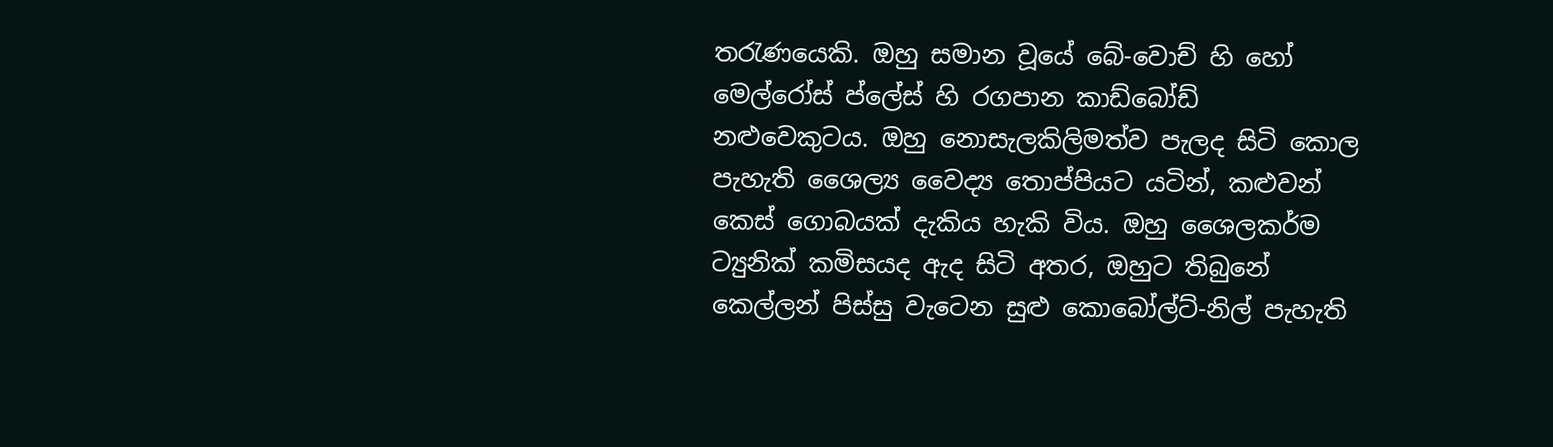තරැණයෙකි. ඔහු සමාන වූයේ බේ-වොච් හි හෝ මෙල්රෝස් ප්ලේස් හි රගපාන කාඩ්බෝඩ් නළුවෙකුටය. ඔහු නොසැලකිලිමත්ව පැලද සිටි කොල පැහැති ශෛල්‍ය වෛද්‍ය තොප්පියට යටින්, කළුවන් කෙස් ගොබයක් දැකිය හැකි විය. ඔහු ශෛලකර්ම ට්‍යුනික් කමිසයද ඇද සිටි අතර, ඔහුට තිබුනේ කෙල්ලන් පිස්සු වැටෙන සුළු කොබෝල්ට්-නිල් පැහැති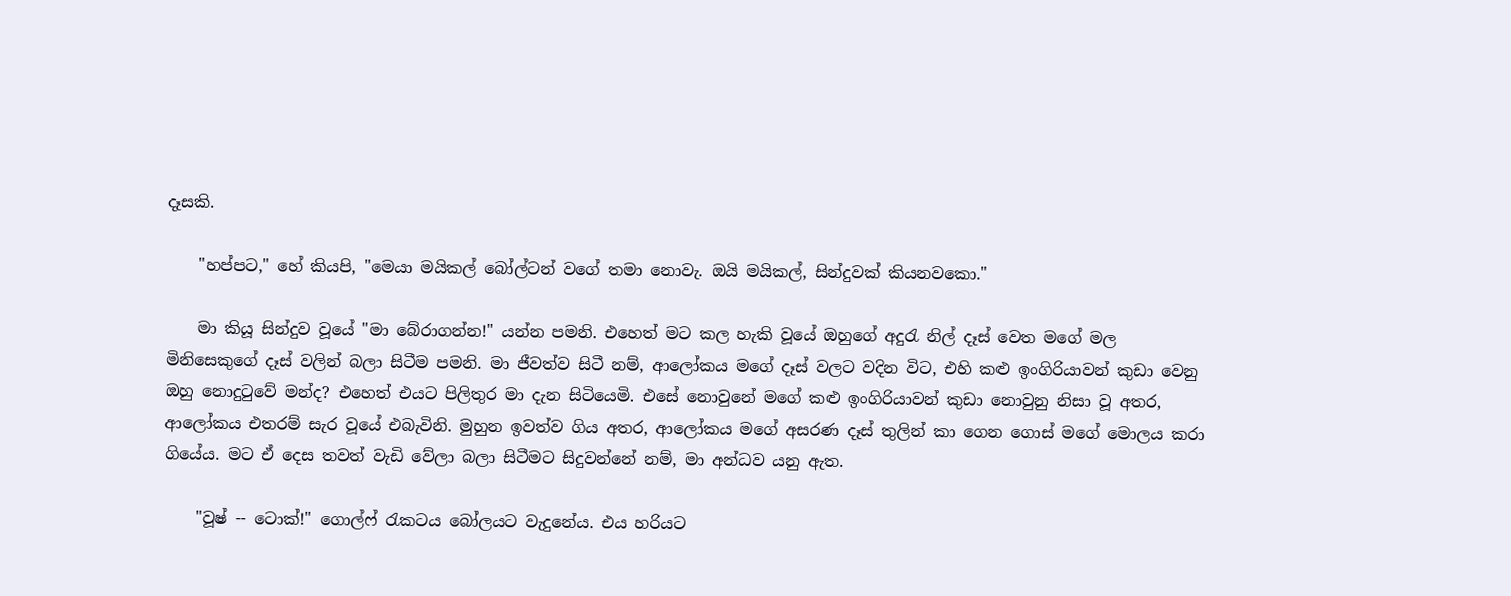දෑසකි.

    "හප්පට," හේ කියපි, "මෙයා මයිකල් බෝල්ටන් වගේ තමා නොවැ. ඔයි මයිකල්, සින්දුවක් කියනවකො."

    මා කියූ සින්දුව වූයේ "මා බේරාගන්න!" යන්න පමනි. එහෙත් මට කල හැකි වූයේ ඔහුගේ අදුරැ නිල් දෑස් වෙත මගේ මල මිනිසෙකුගේ දෑස් වලින් බලා සිටීම පමනි. මා ජීවත්ව සිටී නම්, ආලෝකය මගේ දෑස් වලට වදින විට, එහි කළු ඉංගිරියාවන් කුඩා වෙනු ඔහු නොදුටුවේ මන්ද? එහෙත් එයට පිලිතුර මා දැන සිටියෙමි. එසේ නොවුනේ මගේ කළු ඉංගිරියාවන් කුඩා නොවුනු නිසා වූ අතර, ආලෝකය එතරම් සැර වූයේ එබැවිනි. මුහුන ඉවත්ව ගිය අතර, ආලෝකය මගේ අසරණ දෑස් තුලින් කා ගෙන ගොස් මගේ මොලය කරා ගියේය. මට ඒ දෙස තවත් වැඩි වේලා බලා සිටීමට සිදුවන්නේ නම්, මා අන්ධව යනු ඇත.

    "වූෂ් -- ටොක්!" ගොල්ෆ් රැකටය බෝලයට වැදුනේය. එය හරියට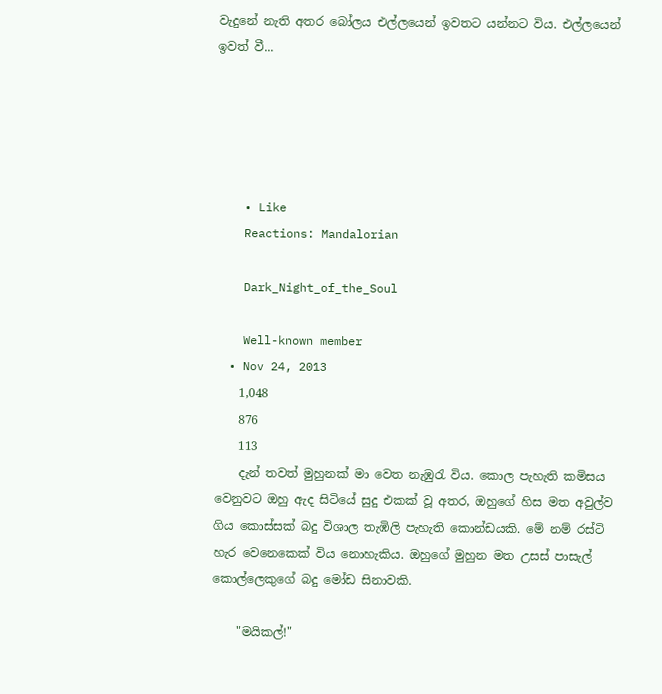වැදුනේ නැති අතර බෝලය එල්ලයෙන් ඉවතට යන්නට විය. එල්ලයෙන් ඉවත් වී...





    • Like
    Reactions: Mandalorian

    Dark_Night_of_the_Soul

    Well-known member
  • Nov 24, 2013
    1,048
    876
    113
    දැන් තවත් මුහුනක් මා වෙත නැඹුරැ විය. කොල පැහැති කමිසය වෙනුවට ඔහු ඇද සිටියේ සුදු එකක් වූ අතර, ඔහුගේ හිස මත අවුල්ව ගිය කොස්සක් බදු විශාල තැඹිලි පැහැති කොන්ඩයකි. මේ නම් රස්ටි හැර වෙනෙකෙක් විය නොහැකිය. ඔහුගේ මුහුන මත උසස් පාසැල් කොල්ලෙකුගේ බදු මෝඩ සිනාවකි.

    "මයිකල්!"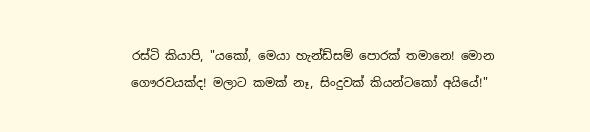රස්ටි කියාපි, "යකෝ, මෙයා හැන්ඩ්සම් පොරක් තමානෙ! මොන ගෞරවයක්ද! මලාට කමක් නෑ, සිංදුවක් කියන්ටකෝ අයියේ!"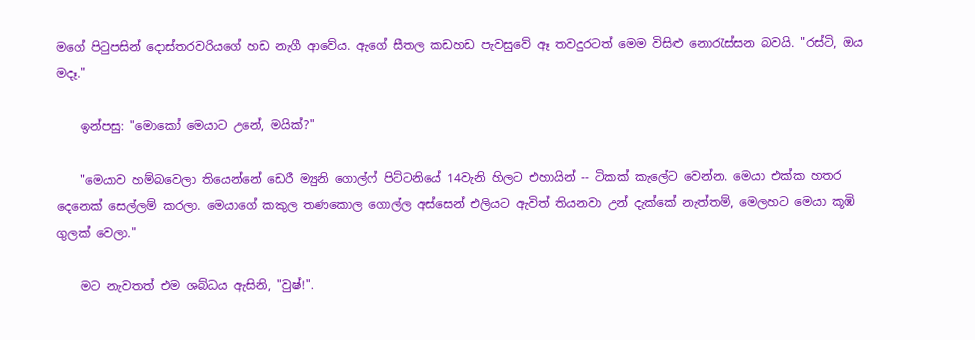මගේ පිටුපසින් දොස්තරවරියගේ හඩ නැගී ආවේය. ඇගේ සීතල කඩහඩ පැවසුවේ ඈ තවදුරටත් මෙම විසිළු නොරැස්සන බවයි. "රස්ටි, ඔය මදෑ."

    ඉන්පසු: "මොකෝ මෙයාට උනේ, මයික්?"

    "මෙයාව හම්බවෙලා තියෙන්නේ ඩෙරී ම්‍යුනි ගොල්ෆ් පිට්ටනියේ 14වැනි හිලට එහායින් -- ටිකක් කැලේට වෙන්න. මෙයා එක්ක හතර දෙනෙක් සෙල්ලම් කරලා. මෙයාගේ කකුල තණකොල ගොල්ල අස්සෙන් එලියට ඇවිත් තියනවා උන් දැක්කේ නැත්තම්, මෙලහට මෙයා කූඹි ගුලක් වෙලා."

    මට නැවතත් එම ශබ්ධය ඇසිනි, "වුෂ්!".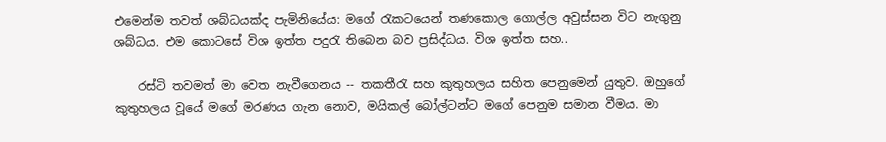එමෙන්ම තවත් ශබ්ධයක්ද පැමිනියේය: මගේ රැකටයෙන් තණකොල ගොල්ල අවුස්සන විට නැගුනු ශබ්ධය. එම කොටසේ විශ ඉත්ත පදුරැ තිබෙන බව ප්‍රසිද්ධය. විශ ඉත්ත සහ..

    රස්ටි තවමත් මා වෙත නැවීගෙනය -- තකතීරැ සහ කුතුහලය සහිත පෙනුමෙන් යුතුව. ඔහුගේ කුතුහලය වූයේ මගේ මරණය ගැන නොව, මයිකල් බෝල්ටන්ට මගේ පෙනුම සමාන වීමය. මා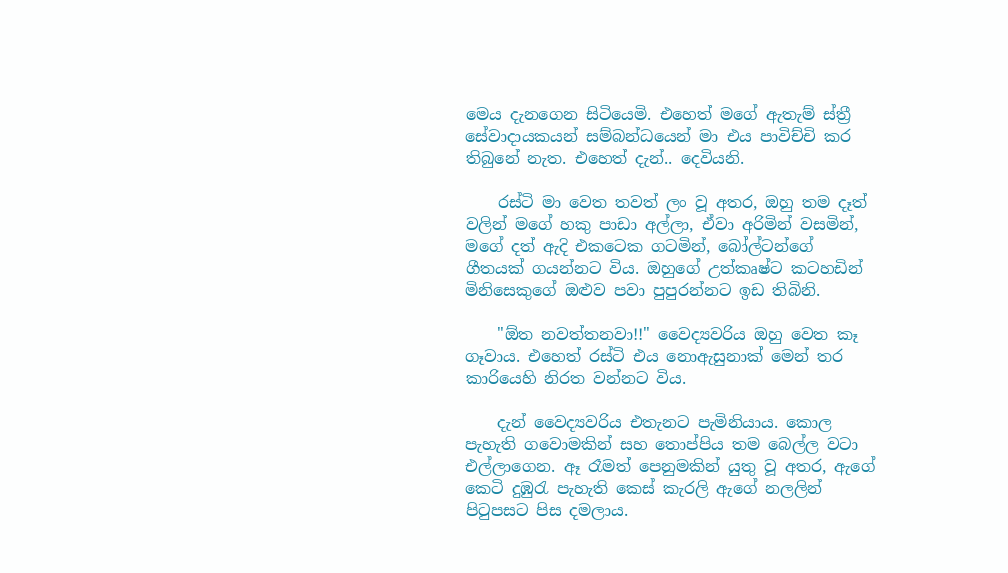මෙය දැනගෙන සිටියෙමි. එහෙත් මගේ ඇතැම් ස්ත්‍රී සේවාදායකයන් සම්බන්ධයෙන් මා එය පාවිච්චි කර තිබුනේ නැත. එහෙත් දැන්.. දෙවියනි.

    රස්ටි මා වෙත තවත් ලං වූ අතර, ඔහු තම දෑත් වලින් මගේ හකු පාඩා අල්ලා, ඒවා අරිමින් වසමින්, මගේ දත් ඇදි එකටෙක ගටමින්, බෝල්ටන්ගේ ගීතයක් ගයන්නට විය. ඔහුගේ උත්කෘෂ්ට කටහඩින් මිනිසෙකුගේ ඔළුව පවා පුපුරන්නට ඉඩ තිබිනි.

    "ඕත නවත්තනවා!!" වෛද්‍යවරිය ඔහු වෙත කෑ ගෑවාය. එහෙත් රස්ටි එය නොඇසුනාක් මෙන් තර කාරියෙහි නිරත වන්නට විය.

    දැන් වෛද්‍යවරිය එතැනට පැමිනියාය. කොල පැහැති ගවොමකින් සහ තොප්පිය තම බෙල්ල වටා එල්ලාගෙන. ඈ රෑමත් පෙනුමකින් යුතු වූ අතර, ඇගේ කෙටි දුඹුරැ පැහැති කෙස් කැරලි ඇගේ නලලින් පිටුපසට පිස දමලාය.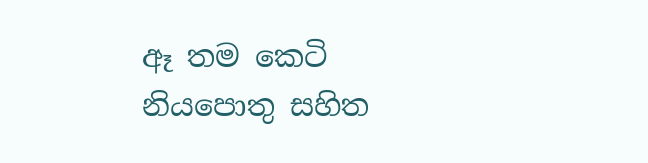ඈ තම කෙටි නියපොතු සහිත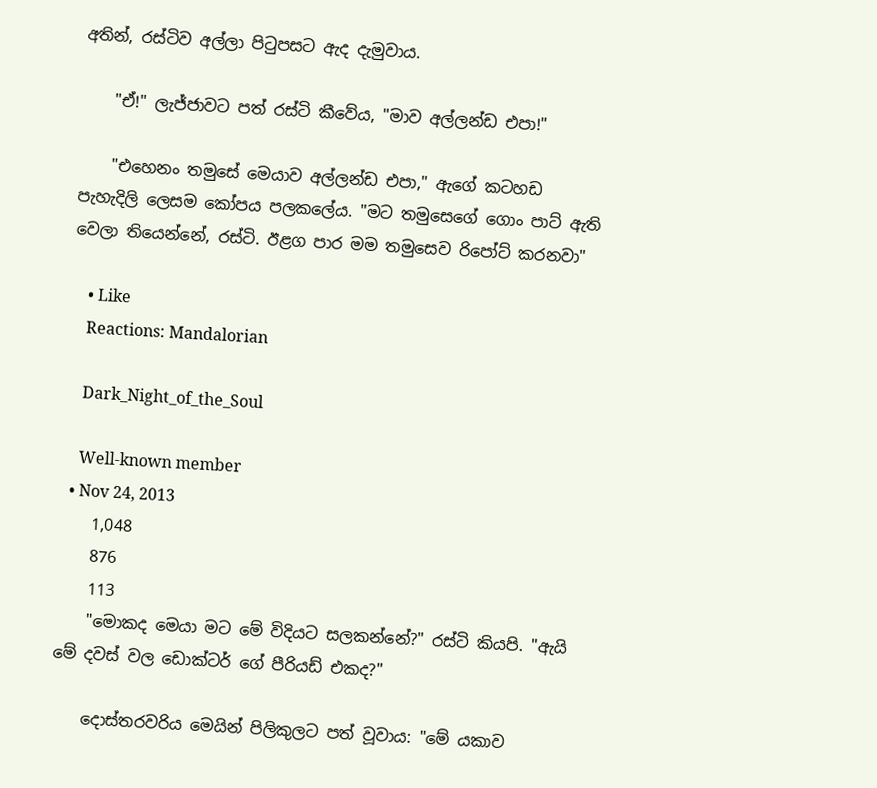අතින්, රස්ටිව අල්ලා පිටුපසට ඇද දැමුවාය.

    "ඒ!" ලැජ්ජාවට පත් රස්ටි කීවේය, "මාව අල්ලන්ඩ එපා!"

    "එහෙනං තමුසේ මෙයාව අල්ලන්ඩ එපා," ඇගේ කටහඩ පැහැදිලි ලෙසම කෝපය පලකලේය. "මට තමුසෙගේ ගොං පාට් ඇති වෙලා තියෙන්නේ, රස්ටි. ඊළග පාර මම තමුසෙව රිපෝට් කරනවා"

    • Like
    Reactions: Mandalorian

    Dark_Night_of_the_Soul

    Well-known member
  • Nov 24, 2013
    1,048
    876
    113
    "මොකද මෙයා මට මේ විදියට සලකන්නේ?" රස්ටි කියපි. "ඇයි මේ දවස් වල ඩොක්ටර් ගේ පීරියඩ් එකද?"

    දොස්තරවරිය මෙයින් පිලිකුලට පත් වූවාය: "මේ යකාව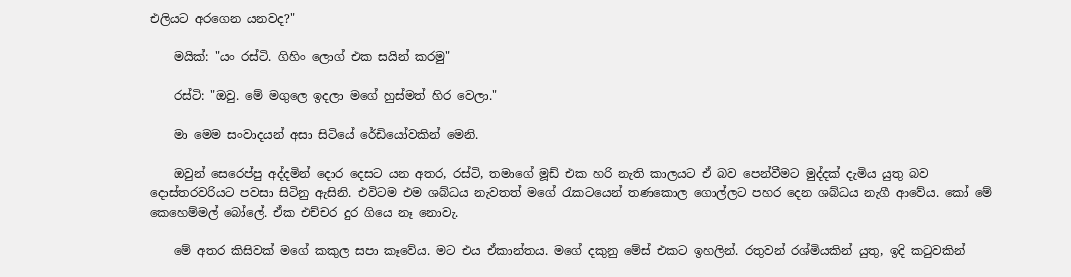එලියට අරගෙන යනවද?"

    මයික්: "යං රස්ටි. ගිහිං ලොග් එක සයින් කරමු"

    රස්ටි: "ඔවු. මේ මගුලෙ ඉදලා මගේ හුස්මත් හිර වෙලා."

    මා මෙම සංවාදයන් අසා සිටියේ රේඩියෝවකින් මෙනි.

    ඔවුන් සෙරෙප්පු අද්දමින් දොර දෙසට යන අතර, රස්ටි, තමාගේ මූඩ් එක හරි නැති කාලයට ඒ බව පෙන්වීමට මුද්දක් දැමිය යුතු බව දොස්තරවරියට පවසා සිටිනු ඇසිනි. එවිටම එම ශබ්ධය නැවතත් මගේ රැකටයෙන් තණකොල ගොල්ලට පහර දෙන ශබ්ධය නැගී ආවේය. කෝ මේ කෙහෙම්මල් බෝලේ. ඒක එච්චර දුර ගියෙ නෑ නොවැ.

    මේ අතර කිසිවක් මගේ කකුල සපා කෑවේය. මට එය ඒකාන්තය. මගේ දකුනු මේස් එකට ඉහලින්. රතුවන් රශ්මියකින් යුතු, ඉදි කටුවකින්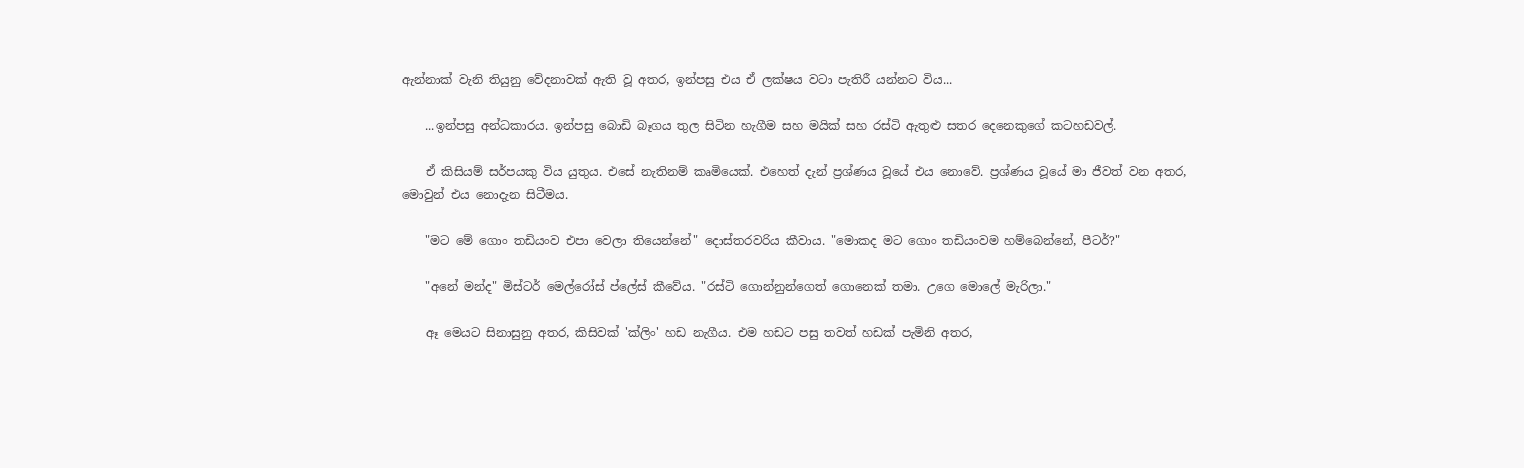ඇන්නාක් වැනි තියුනු වේදනාවක් ඇති වූ අතර, ඉන්පසු එය ඒ ලක්ෂය වටා පැතිරී යන්නට විය...

    ...ඉන්පසු අන්ධකාරය. ඉන්පසු බොඩි බෑගය තුල සිටින හැගීම සහ මයික් සහ රස්ටි ඇතුළු සතර දෙනෙකුගේ කටහඩවල්.

    ඒ කිසියම් සර්පයකු විය යුතුය. එසේ නැතිනම් කෘමියෙක්. එහෙත් දැන් ප්‍රශ්ණය වූයේ එය නොවේ. ප්‍රශ්ණය වූයේ මා ජීවත් වන අතර, මොවුන් එය නොදැන සිටීමය.

    "මට මේ ගොං තඩියංව එපා වෙලා තියෙන්නේ" දොස්තරවරිය කීවාය. "මොකද මට ගොං තඩියංවම හම්බෙන්නේ, පීටර්?"

    "අනේ මන්ද" මිස්ටර් මෙල්රෝස් ප්ලේස් කීවේය. "රස්ටි ගොන්නුන්ගෙත් ගොනෙක් තමා. උගෙ මොලේ මැරිලා."

    ඈ මෙයට සිනාසුනු අතර, කිසිවක් 'ක්ලිං' හඩ නැගීය. එම හඩට පසු තවත් හඩක් පැමිනි අතර,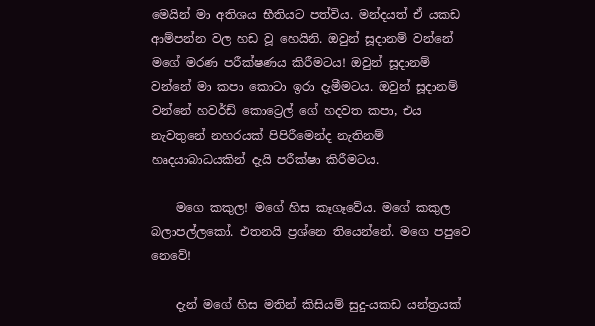මෙයින් මා අතිශය භීතියට පත්විය. මන්දයත් ඒ යකඩ ආම්පන්න වල හඩ වූ හෙයිනි. ඔවුන් සූදානම් වන්නේ මගේ මරණ පරීක්ෂණය කිරීමටය! ඔවුන් සූදානම් වන්නේ මා කපා කොටා ඉරා දැමීමටය. ඔවුන් සූදානම් වන්නේ හවර්ඩ් කොට්‍රෙල් ගේ හදවත කපා, එය නැවතුනේ නහරයක් පිපිරීමෙන්ද නැතිනම් හෘදයාබාධයකින් දැයි පරීක්ෂා කිරීමටය.

    මගෙ කකුල! මගේ හිස කෑගෑවේය. මගේ කකුල බලාපල්ලකෝ. එතනයි ප්‍රශ්නෙ තියෙන්නේ. මගෙ පපුවෙ නෙවේ!

    දැන් මගේ හිස මතින් කිසියම් සුදු-යකඩ යන්ත්‍රයක්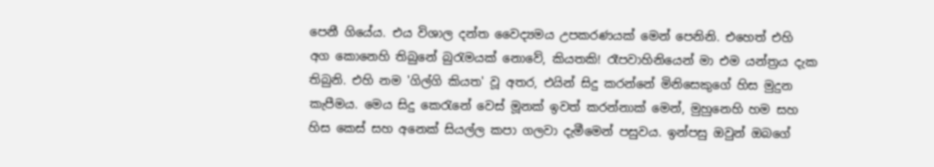පෙනී ගියේය. එය විශාල දන්ත වෛද්‍යමය උපකරණයක් මෙන් පෙනිනි. එහෙත් එහි අග කොනෙහි තිබුනේ බුරැමයක් නොවේ, කියතකි! රෑපවාහිනියෙන් මා එම යන්ත්‍රය දැක තිබුනි. එහි නම 'ගිල්ගි කියත' වූ අතර, එයින් සිදු කරන්නේ මිනිසෙකුගේ හිස මුදුන කැපීමය. මෙය සිදු කෙරැනේ වෙස් මූනක් ඉවත් කරන්නාක් මෙන්, මුහුනෙහි හම සහ හිස කෙස් සහ අනෙක් සියල්ල කපා ගලවා දැමීමෙන් පසුවය. ඉන්පසු ඔවුන් ඔබගේ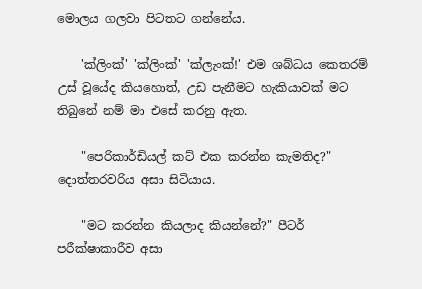මොලය ගලවා පිටතට ගන්නේය.

    'ක්ලිංක්' 'ක්ලිංක්' 'ක්ලැංක්!' එම ශබ්ධය කෙතරම් උස් වූයේද කියහොත්, උඩ පැනීමට හැකියාවක් මට තිබුනේ නම් මා එසේ කරනු ඇත.

    "පෙරිකාර්ඩියල් කට් එක කරන්න කැමතිද?" දොත්තරවරිය අසා සිටියාය.

    "මට කරන්න කියලාද කියන්නේ?" පීටර් පරීක්ෂාකාරීව අසා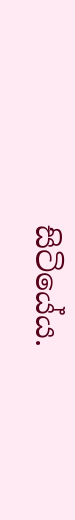සිටියේය.